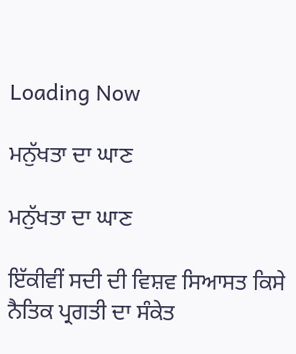Loading Now

ਮਨੁੱਖਤਾ ਦਾ ਘਾਣ

ਮਨੁੱਖਤਾ ਦਾ ਘਾਣ

ਇੱਕੀਵੀਂ ਸਦੀ ਦੀ ਵਿਸ਼ਵ ਸਿਆਸਤ ਕਿਸੇ ਨੈਤਿਕ ਪ੍ਰਗਤੀ ਦਾ ਸੰਕੇਤ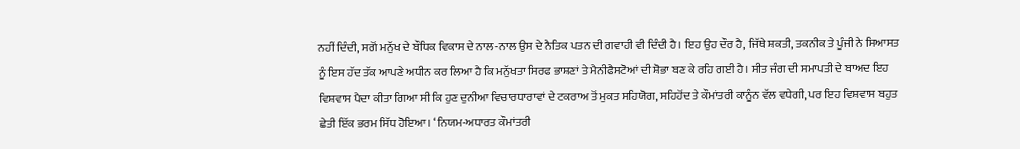ਨਹੀਂ ਦਿੰਦੀ, ਸਗੋਂ ਮਨੁੱਖ ਦੇ ਬੌਧਿਕ ਵਿਕਾਸ ਦੇ ਨਾਲ-ਨਾਲ ਉਸ ਦੇ ਨੈਤਿਕ ਪਤਨ ਦੀ ਗਵਾਹੀ ਵੀ ਦਿੰਦੀ ਹੈ। ਇਹ ਉਹ ਦੌਰ ਹੈ, ਜਿੱਥੇ ਸ਼ਕਤੀ, ਤਕਨੀਕ ਤੇ ਪੂੰਜੀ ਨੇ ਸਿਆਸਤ ਨੂੰ ਇਸ ਹੱਦ ਤੱਕ ਆਪਣੇ ਅਧੀਨ ਕਰ ਲਿਆ ਹੈ ਕਿ ਮਨੁੱਖਤਾ ਸਿਰਫ ਭਾਸ਼ਣਾਂ ਤੇ ਮੈਨੀਫੈਸਟੋਆਂ ਦੀ ਸ਼ੋਭਾ ਬਣ ਕੇ ਰਹਿ ਗਈ ਹੈ। ਸੀਤ ਜੰਗ ਦੀ ਸਮਾਪਤੀ ਦੇ ਬਾਅਦ ਇਹ ਵਿਸ਼ਵਾਸ ਪੈਦਾ ਕੀਤਾ ਗਿਆ ਸੀ ਕਿ ਹੁਣ ਦੁਨੀਆ ਵਿਚਾਰਧਾਰਾਵਾਂ ਦੇ ਟਕਰਾਅ ਤੋਂ ਮੁਕਤ ਸਹਿਯੋਗ, ਸਹਿਹੋਂਦ ਤੇ ਕੌਮਾਂਤਰੀ ਕਾਨੂੰਨ ਵੱਲ ਵਧੇਗੀ, ਪਰ ਇਹ ਵਿਸ਼ਵਾਸ ਬਹੁਤ ਛੇਤੀ ਇੱਕ ਭਰਮ ਸਿੱਧ ਹੋਇਆ। ‘ਨਿਯਮ-ਅਧਾਰਤ ਕੌਮਾਂਤਰੀ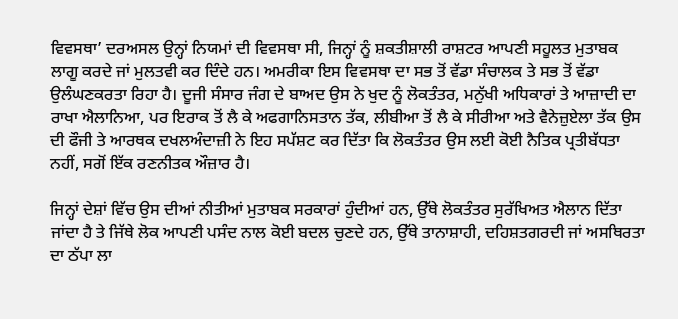ਵਿਵਸਥਾ’ ਦਰਅਸਲ ਉਨ੍ਹਾਂ ਨਿਯਮਾਂ ਦੀ ਵਿਵਸਥਾ ਸੀ, ਜਿਨ੍ਹਾਂ ਨੂੰ ਸ਼ਕਤੀਸ਼ਾਲੀ ਰਾਸ਼ਟਰ ਆਪਣੀ ਸਹੂਲਤ ਮੁਤਾਬਕ ਲਾਗੂ ਕਰਦੇ ਜਾਂ ਮੁਲਤਵੀ ਕਰ ਦਿੰਦੇ ਹਨ। ਅਮਰੀਕਾ ਇਸ ਵਿਵਸਥਾ ਦਾ ਸਭ ਤੋਂ ਵੱਡਾ ਸੰਚਾਲਕ ਤੇ ਸਭ ਤੋਂ ਵੱਡਾ ਉਲੰਘਣਕਰਤਾ ਰਿਹਾ ਹੈ। ਦੂਜੀ ਸੰਸਾਰ ਜੰਗ ਦੇ ਬਾਅਦ ਉਸ ਨੇ ਖੁਦ ਨੂੰ ਲੋਕਤੰਤਰ, ਮਨੁੱਖੀ ਅਧਿਕਾਰਾਂ ਤੇ ਆਜ਼ਾਦੀ ਦਾ ਰਾਖਾ ਐਲਾਨਿਆ, ਪਰ ਇਰਾਕ ਤੋਂ ਲੈ ਕੇ ਅਫਗਾਨਿਸਤਾਨ ਤੱਕ, ਲੀਬੀਆ ਤੋਂ ਲੈ ਕੇ ਸੀਰੀਆ ਅਤੇ ਵੈਨੇਜ਼ੁਏਲਾ ਤੱਕ ਉਸ ਦੀ ਫੌਜੀ ਤੇ ਆਰਥਕ ਦਖਲਅੰਦਾਜ਼ੀ ਨੇ ਇਹ ਸਪੱਸ਼ਟ ਕਰ ਦਿੱਤਾ ਕਿ ਲੋਕਤੰਤਰ ਉਸ ਲਈ ਕੋਈ ਨੈਤਿਕ ਪ੍ਰਤੀਬੱਧਤਾ ਨਹੀਂ, ਸਗੋਂ ਇੱਕ ਰਣਨੀਤਕ ਔਜ਼ਾਰ ਹੈ।

ਜਿਨ੍ਹਾਂ ਦੇਸ਼ਾਂ ਵਿੱਚ ਉਸ ਦੀਆਂ ਨੀਤੀਆਂ ਮੁਤਾਬਕ ਸਰਕਾਰਾਂ ਹੁੰਦੀਆਂ ਹਨ, ਉੱਥੇ ਲੋਕਤੰਤਰ ਸੁਰੱਖਿਅਤ ਐਲਾਨ ਦਿੱਤਾ ਜਾਂਦਾ ਹੈ ਤੇ ਜਿੱਥੇ ਲੋਕ ਆਪਣੀ ਪਸੰਦ ਨਾਲ ਕੋਈ ਬਦਲ ਚੁਣਦੇ ਹਨ, ਉੱਥੇ ਤਾਨਾਸ਼ਾਹੀ, ਦਹਿਸ਼ਤਗਰਦੀ ਜਾਂ ਅਸਥਿਰਤਾ ਦਾ ਠੱਪਾ ਲਾ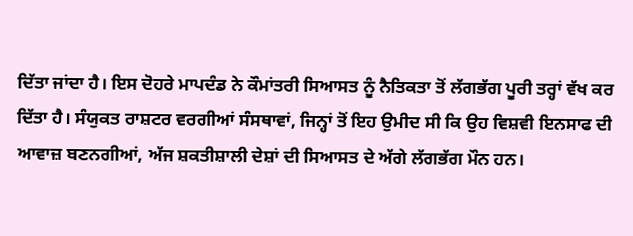ਦਿੱਤਾ ਜਾਂਦਾ ਹੈ। ਇਸ ਦੋਹਰੇ ਮਾਪਦੰਡ ਨੇ ਕੌਮਾਂਤਰੀ ਸਿਆਸਤ ਨੂੰ ਨੈਤਿਕਤਾ ਤੋਂ ਲੱਗਭੱਗ ਪੂਰੀ ਤਰ੍ਹਾਂ ਵੱਖ ਕਰ ਦਿੱਤਾ ਹੈ। ਸੰਯੁਕਤ ਰਾਸ਼ਟਰ ਵਰਗੀਆਂ ਸੰਸਥਾਵਾਂ, ਜਿਨ੍ਹਾਂ ਤੋਂ ਇਹ ਉਮੀਦ ਸੀ ਕਿ ਉਹ ਵਿਸ਼ਵੀ ਇਨਸਾਫ ਦੀ ਆਵਾਜ਼ ਬਣਨਗੀਆਂ, ਅੱਜ ਸ਼ਕਤੀਸ਼ਾਲੀ ਦੇਸ਼ਾਂ ਦੀ ਸਿਆਸਤ ਦੇ ਅੱਗੇ ਲੱਗਭੱਗ ਮੌਨ ਹਨ।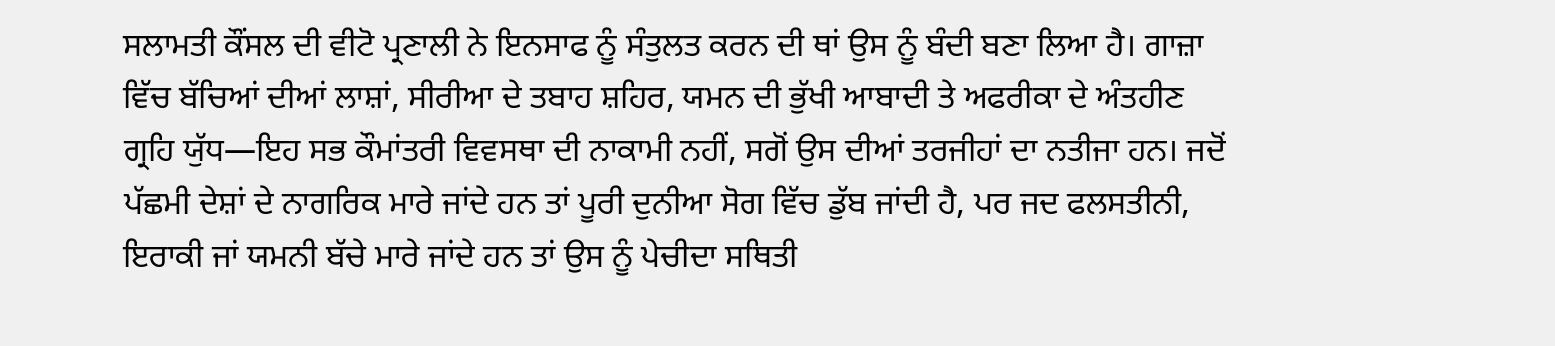ਸਲਾਮਤੀ ਕੌਂਸਲ ਦੀ ਵੀਟੋ ਪ੍ਰਣਾਲੀ ਨੇ ਇਨਸਾਫ ਨੂੰ ਸੰਤੁਲਤ ਕਰਨ ਦੀ ਥਾਂ ਉਸ ਨੂੰ ਬੰਦੀ ਬਣਾ ਲਿਆ ਹੈ। ਗਾਜ਼ਾ ਵਿੱਚ ਬੱਚਿਆਂ ਦੀਆਂ ਲਾਸ਼ਾਂ, ਸੀਰੀਆ ਦੇ ਤਬਾਹ ਸ਼ਹਿਰ, ਯਮਨ ਦੀ ਭੁੱਖੀ ਆਬਾਦੀ ਤੇ ਅਫਰੀਕਾ ਦੇ ਅੰਤਹੀਣ ਗ੍ਰਹਿ ਯੁੱਧ—ਇਹ ਸਭ ਕੌਮਾਂਤਰੀ ਵਿਵਸਥਾ ਦੀ ਨਾਕਾਮੀ ਨਹੀਂ, ਸਗੋਂ ਉਸ ਦੀਆਂ ਤਰਜੀਹਾਂ ਦਾ ਨਤੀਜਾ ਹਨ। ਜਦੋਂ ਪੱਛਮੀ ਦੇਸ਼ਾਂ ਦੇ ਨਾਗਰਿਕ ਮਾਰੇ ਜਾਂਦੇ ਹਨ ਤਾਂ ਪੂਰੀ ਦੁਨੀਆ ਸੋਗ ਵਿੱਚ ਡੁੱਬ ਜਾਂਦੀ ਹੈ, ਪਰ ਜਦ ਫਲਸਤੀਨੀ, ਇਰਾਕੀ ਜਾਂ ਯਮਨੀ ਬੱਚੇ ਮਾਰੇ ਜਾਂਦੇ ਹਨ ਤਾਂ ਉਸ ਨੂੰ ਪੇਚੀਦਾ ਸਥਿਤੀ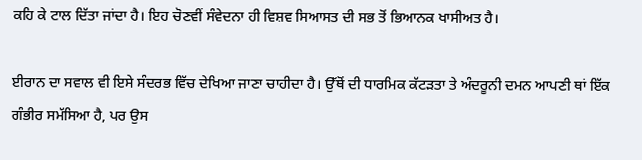ਕਹਿ ਕੇ ਟਾਲ ਦਿੱਤਾ ਜਾਂਦਾ ਹੈ। ਇਹ ਚੋਣਵੀਂ ਸੰਵੇਦਨਾ ਹੀ ਵਿਸ਼ਵ ਸਿਆਸਤ ਦੀ ਸਭ ਤੋਂ ਭਿਆਨਕ ਖਾਸੀਅਤ ਹੈ।

ਈਰਾਨ ਦਾ ਸਵਾਲ ਵੀ ਇਸੇ ਸੰਦਰਭ ਵਿੱਚ ਦੇਖਿਆ ਜਾਣਾ ਚਾਹੀਦਾ ਹੈ। ਉੱਥੋਂ ਦੀ ਧਾਰਮਿਕ ਕੱਟੜਤਾ ਤੇ ਅੰਦਰੂਨੀ ਦਮਨ ਆਪਣੀ ਥਾਂ ਇੱਕ ਗੰਭੀਰ ਸਮੱਸਿਆ ਹੈ, ਪਰ ਉਸ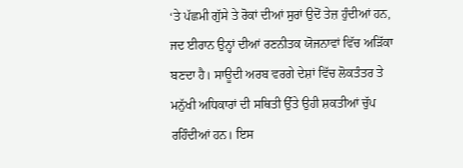‘ਤੇ ਪੱਛਮੀ ਗੁੱਸੇ ਤੇ ਰੋਕਾਂ ਦੀਆਂ ਸੁਰਾਂ ਉਦੋਂ ਤੇਜ਼ ਹੁੰਦੀਆਂ ਹਨ, ਜਦ ਈਰਾਨ ਉਨ੍ਹਾਂ ਦੀਆਂ ਰਣਨੀਤਕ ਯੋਜਨਾਵਾਂ ਵਿੱਚ ਅੜਿੱਕਾ ਬਣਦਾ ਹੈ। ਸਾਊਦੀ ਅਰਬ ਵਰਗੇ ਦੇਸ਼ਾਂ ਵਿੱਚ ਲੋਕਤੰਤਰ ਤੇ ਮਨੁੱਖੀ ਅਧਿਕਾਰਾਂ ਦੀ ਸਥਿਤੀ ਉੱਤੇ ਉਹੀ ਸ਼ਕਤੀਆਂ ਚੁੱਪ ਰਹਿੰਦੀਆਂ ਹਨ। ਇਸ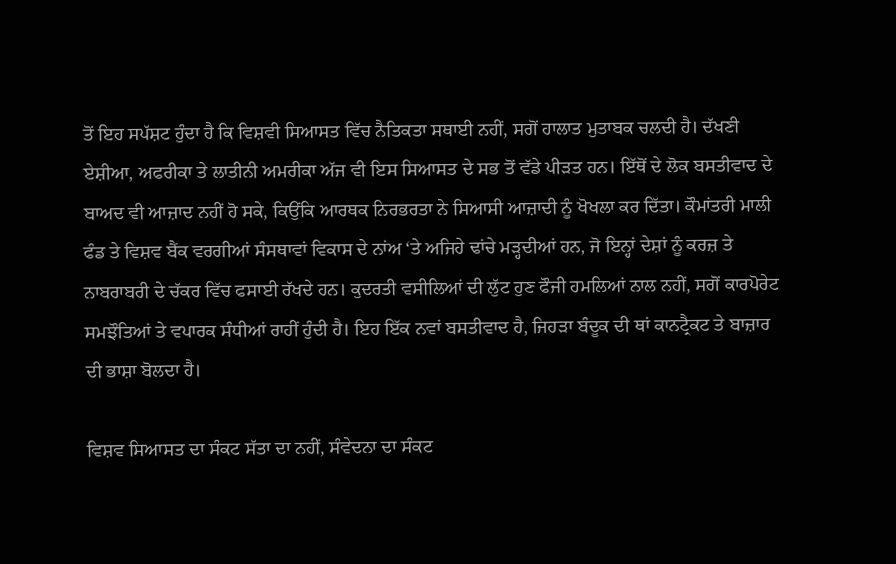ਤੋਂ ਇਹ ਸਪੱਸ਼ਟ ਹੁੰਦਾ ਹੈ ਕਿ ਵਿਸ਼ਵੀ ਸਿਆਸਤ ਵਿੱਚ ਨੈਤਿਕਤਾ ਸਥਾਈ ਨਹੀਂ, ਸਗੋਂ ਹਾਲਾਤ ਮੁਤਾਬਕ ਚਲਦੀ ਹੈ। ਦੱਖਣੀ ਏਸ਼ੀਆ, ਅਫਰੀਕਾ ਤੇ ਲਾਤੀਨੀ ਅਮਰੀਕਾ ਅੱਜ ਵੀ ਇਸ ਸਿਆਸਤ ਦੇ ਸਭ ਤੋਂ ਵੱਡੇ ਪੀੜਤ ਹਨ। ਇੱਥੋਂ ਦੇ ਲੋਕ ਬਸਤੀਵਾਦ ਦੇ ਬਾਅਦ ਵੀ ਆਜ਼ਾਦ ਨਹੀਂ ਹੋ ਸਕੇ, ਕਿਉਂਕਿ ਆਰਥਕ ਨਿਰਭਰਤਾ ਨੇ ਸਿਆਸੀ ਆਜ਼ਾਦੀ ਨੂੰ ਖੋਖਲਾ ਕਰ ਦਿੱਤਾ। ਕੌਮਾਂਤਰੀ ਮਾਲੀ ਫੰਡ ਤੇ ਵਿਸ਼ਵ ਬੈਂਕ ਵਰਗੀਆਂ ਸੰਸਥਾਵਾਂ ਵਿਕਾਸ ਦੇ ਨਾਂਅ ‘ਤੇ ਅਜਿਹੇ ਢਾਂਚੇ ਮੜ੍ਹਦੀਆਂ ਹਨ, ਜੋ ਇਨ੍ਹਾਂ ਦੇਸ਼ਾਂ ਨੂੰ ਕਰਜ਼ ਤੇ ਨਾਬਰਾਬਰੀ ਦੇ ਚੱਕਰ ਵਿੱਚ ਫਸਾਈ ਰੱਖਦੇ ਹਨ। ਕੁਦਰਤੀ ਵਸੀਲਿਆਂ ਦੀ ਲੁੱਟ ਹੁਣ ਫੌਜੀ ਹਮਲਿਆਂ ਨਾਲ ਨਹੀਂ, ਸਗੋਂ ਕਾਰਪੋਰੇਟ ਸਮਝੌਤਿਆਂ ਤੇ ਵਪਾਰਕ ਸੰਧੀਆਂ ਰਾਹੀਂ ਹੁੰਦੀ ਹੈ। ਇਹ ਇੱਕ ਨਵਾਂ ਬਸਤੀਵਾਦ ਹੈ, ਜਿਹੜਾ ਬੰਦੂਕ ਦੀ ਥਾਂ ਕਾਨਟ੍ਰੈਕਟ ਤੇ ਬਾਜ਼ਾਰ ਦੀ ਭਾਸ਼ਾ ਬੋਲਦਾ ਹੈ।

ਵਿਸ਼ਵ ਸਿਆਸਤ ਦਾ ਸੰਕਟ ਸੱਤਾ ਦਾ ਨਹੀਂ, ਸੰਵੇਦਨਾ ਦਾ ਸੰਕਟ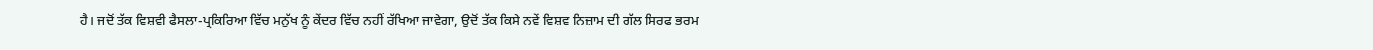ਹੈ। ਜਦੋਂ ਤੱਕ ਵਿਸ਼ਵੀ ਫੈਸਲਾ-ਪ੍ਰਕਿਰਿਆ ਵਿੱਚ ਮਨੁੱਖ ਨੂੰ ਕੇਂਦਰ ਵਿੱਚ ਨਹੀਂ ਰੱਖਿਆ ਜਾਵੇਗਾ, ਉਦੋਂ ਤੱਕ ਕਿਸੇ ਨਵੇਂ ਵਿਸ਼ਵ ਨਿਜ਼ਾਮ ਦੀ ਗੱਲ ਸਿਰਫ ਭਰਮ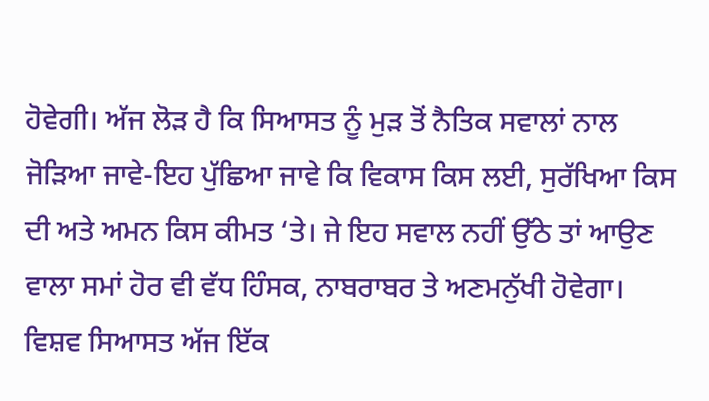ਹੋਵੇਗੀ। ਅੱਜ ਲੋੜ ਹੈ ਕਿ ਸਿਆਸਤ ਨੂੰ ਮੁੜ ਤੋਂ ਨੈਤਿਕ ਸਵਾਲਾਂ ਨਾਲ ਜੋੜਿਆ ਜਾਵੇ-ਇਹ ਪੁੱਛਿਆ ਜਾਵੇ ਕਿ ਵਿਕਾਸ ਕਿਸ ਲਈ, ਸੁਰੱਖਿਆ ਕਿਸ ਦੀ ਅਤੇ ਅਮਨ ਕਿਸ ਕੀਮਤ ‘ਤੇ। ਜੇ ਇਹ ਸਵਾਲ ਨਹੀਂ ਉੱਠੇ ਤਾਂ ਆਉਣ ਵਾਲਾ ਸਮਾਂ ਹੋਰ ਵੀ ਵੱਧ ਹਿੰਸਕ, ਨਾਬਰਾਬਰ ਤੇ ਅਣਮਨੁੱਖੀ ਹੋਵੇਗਾ। ਵਿਸ਼ਵ ਸਿਆਸਤ ਅੱਜ ਇੱਕ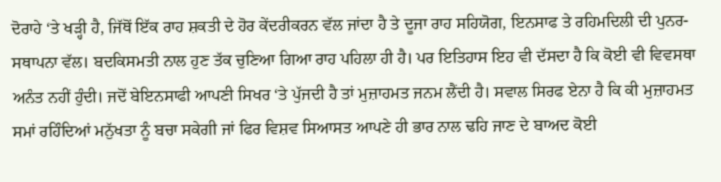ਦੋਰਾਹੇ ‘ਤੇ ਖੜ੍ਹੀ ਹੈ, ਜਿੱਥੋਂ ਇੱਕ ਰਾਹ ਸ਼ਕਤੀ ਦੇ ਹੋਰ ਕੇਂਦਰੀਕਰਨ ਵੱਲ ਜਾਂਦਾ ਹੈ ਤੇ ਦੂਜਾ ਰਾਹ ਸਹਿਯੋਗ, ਇਨਸਾਫ ਤੇ ਰਹਿਮਦਿਲੀ ਦੀ ਪੁਨਰ-ਸਥਾਪਨਾ ਵੱਲ। ਬਦਕਿਸਮਤੀ ਨਾਲ ਹੁਣ ਤੱਕ ਚੁਣਿਆ ਗਿਆ ਰਾਹ ਪਹਿਲਾ ਹੀ ਹੈ। ਪਰ ਇਤਿਹਾਸ ਇਹ ਵੀ ਦੱਸਦਾ ਹੈ ਕਿ ਕੋਈ ਵੀ ਵਿਵਸਥਾ ਅਨੰਤ ਨਹੀਂ ਹੁੰਦੀ। ਜਦੋਂ ਬੇਇਨਸਾਫੀ ਆਪਣੀ ਸਿਖਰ ‘ਤੇ ਪੁੱਜਦੀ ਹੈ ਤਾਂ ਮੁਜ਼ਾਹਮਤ ਜਨਮ ਲੈਂਦੀ ਹੈ। ਸਵਾਲ ਸਿਰਫ ਏਨਾ ਹੈ ਕਿ ਕੀ ਮੁਜ਼ਾਹਮਤ ਸਮਾਂ ਰਹਿੰਦਿਆਂ ਮਨੁੱਖਤਾ ਨੂੰ ਬਚਾ ਸਕੇਗੀ ਜਾਂ ਫਿਰ ਵਿਸ਼ਵ ਸਿਆਸਤ ਆਪਣੇ ਹੀ ਭਾਰ ਨਾਲ ਢਹਿ ਜਾਣ ਦੇ ਬਾਅਦ ਕੋਈ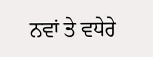ਨਵਾਂ ਤੇ ਵਧੇਰੇ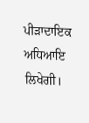ਪੀੜਾਦਾਇਕ ਅਧਿਆਇ ਲਿਖੇਗੀ।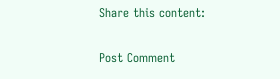Share this content:

Post Comment